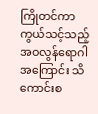ကြိုတင်ကာကွယ်သင့်သည့် အဝလွန်ရောဂါ အကြောင်း သိကောင်းစ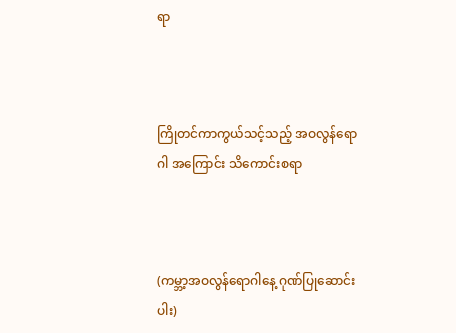ရာ



ကြိုတင်ကာကွယ်သင့်သည့် အဝလွန်ရောဂါ အကြောင်း သိကောင်းစရာ



(ကမ္ဘာ့အဝလွန်ရောဂါနေ့ ဂုဏ်ပြုဆောင်းပါး)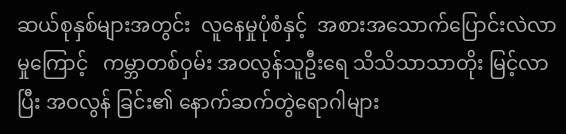ဆယ်စုနှစ်များအတွင်း  လူနေမှုပုံစံနှင့်  အစားအသောက်ပြောင်းလဲလာမှုကြောင့်   ကမ္ဘာတစ်ဝှမ်း အဝလွန်သူဦးရေ သိသိသာသာတိုး မြင့်လာပြီး အဝလွန် ခြင်း၏ နောက်ဆက်တွဲရောဂါများ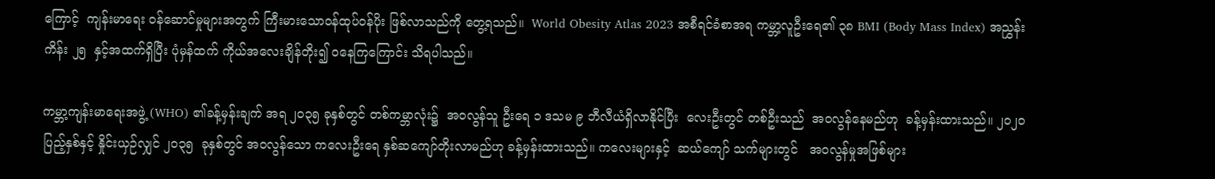ကြောင့်  ကျန်းမာရေး ဝန်ဆောင်မှုများအတွက် ကြီးမားသောဝန်ထုပ်ဝန်ပိုး ဖြစ်လာသည်ကို တွေ့ရသည်။  World Obesity Atlas 2023 အစီရင်ခံစာအရ ကမ္ဘာ့လူဦးရေ၏ ၃၈ BMI (Body Mass Index) အညွှန်း ကိန်း ၂၅  နှင့်အထက်ရှိပြီး ပုံမှန်ထက် ကိုယ်အလေးချိန်တိုး၍ ဝနေကြကြောင်း သိရပါသည်။

ကမ္ဘာ့ကျန်းမာရေးအဖွဲ့ (WHO) ၏ခန့်မှန်းချက် အရ ၂၀၃၅ ခုနှစ်တွင် တစ်ကမ္ဘာလုံး၌  အဝလွန်သူ ဦးရေ ၁ ဒသမ ၉ ဘီလီယံရှိလာနိုင်ပြီး  လေးဦးတွင် တစ်ဦးသည်  အဝလွန်နေမည်ဟု  ခန့်မှန်းထားသည်။ ၂၀၂၀ ပြည့်နှစ်နှင့် နှိုင်းယှဉ်လျှင် ၂၀၃၅  ခုနှစ်တွင် အဝလွန်သော ကလေးဦးရေ နှစ်ဆကျော်တိုးလာမည်ဟု ခန့်မှန်းထားသည်။ ကလေးများနှင့်  ဆယ်ကျော် သက်များတွင်   အဝလွန်မှုအဖြစ်များ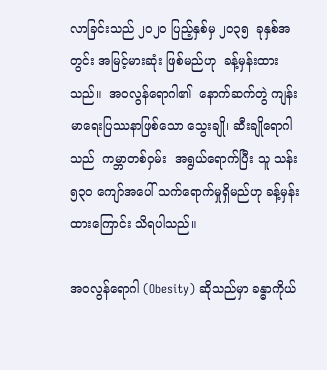လာခြင်းသည် ၂၀၂၀ ပြည့်နှစ်မှ ၂၀၃၅  ခုနှစ်အတွင်း အမြင့်မားဆုံး ဖြစ်မည်ဟု  ခန့်မှန်းထားသည်။  အဝလွန်ရောဂါ၏  နောက်ဆက်တွဲ ကျန်းမာရေးပြဿနာဖြစ်သော သွေးချို၊ ဆီးချိုရောဂါသည်  ကမ္ဘာတစ်ဝှမ်း  အရွယ်ရောက်ပြီး သူ သန်း ၅၃၀ ကျော်အပေါ် သက်ရောက်မှုရှိမည်ဟု ခန့်မှန်းထားကြောင်း သိရပါသည်။

အဝလွန်ရောဂါ (Obesity) ဆိုသည်မှာ ခန္ဓာကိုယ်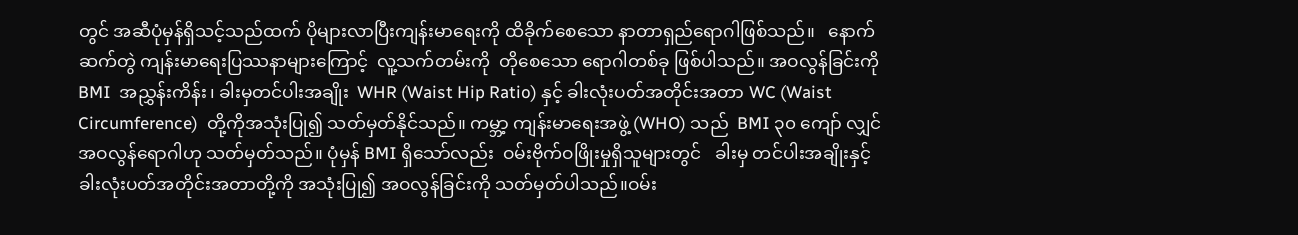တွင် အဆီပုံမှန်ရှိသင့်သည်ထက် ပိုများလာပြီးကျန်းမာရေးကို ထိခိုက်စေသော နာတာရှည်ရောဂါဖြစ်သည်။   နောက်ဆက်တွဲ ကျန်းမာရေးပြဿနာများကြောင့်  လူ့သက်တမ်းကို  တိုစေသော ရောဂါတစ်ခု ဖြစ်ပါသည်။ အဝလွန်ခြင်းကို  BMI  အညွှန်းကိန်း၊ ခါးမှတင်ပါးအချိုး  WHR (Waist Hip Ratio) နှင့် ခါးလုံးပတ်အတိုင်းအတာ WC (Waist Circumference)  တို့ကိုအသုံးပြု၍ သတ်မှတ်နိုင်သည်။ ကမ္ဘာ့ ကျန်းမာရေးအဖွဲ့ (WHO) သည်  BMI ၃၀ ကျော် လျှင် အဝလွန်ရောဂါဟု သတ်မှတ်သည်။ ပုံမှန် BMI ရှိသော်လည်း  ဝမ်းဗိုက်ဝဖြိုးမှုရှိသူများတွင်   ခါးမှ တင်ပါးအချိုးနှင့်   ခါးလုံးပတ်အတိုင်းအတာတို့ကို အသုံးပြု၍ အဝလွန်ခြင်းကို သတ်မှတ်ပါသည်။ဝမ်း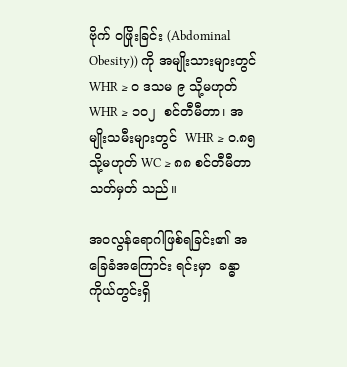ဗိုက် ဝဖြိုးခြင်း (Abdominal Obesity)) ကို အမျိုးသားများတွင် WHR ≥ ၀ ဒသမ ၉ သို့မဟုတ်  WHR ≥ ၁၀၂  စင်တီမီတာ၊ အမျိုးသမီးများတွင်  WHR ≥ ဝ.၈၅ သို့မဟုတ် WC ≥ ၈၈ စင်တီမီတာ သတ်မှတ် သည်။

အဝလွန်ရောဂါဖြစ်ရခြင်း၏ အခြေခံအကြောင်း ရင်းမှာ  ခန္ဓာကိုယ်တွင်းရှိ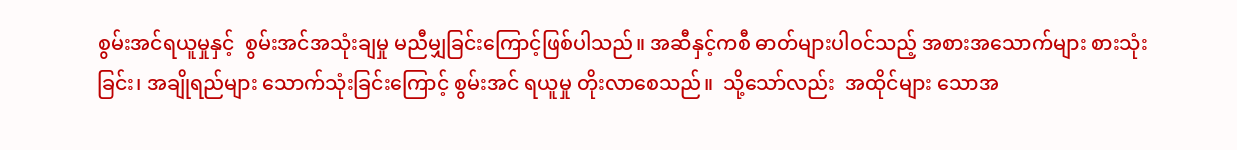စွမ်းအင်ရယူမှုနှင့်  စွမ်းအင်အသုံးချမှု မညီမျှခြင်းကြောင့်ဖြစ်ပါသည်။ အဆီနှင့်ကစီ ဓာတ်များပါဝင်သည့် အစားအသောက်များ စားသုံးခြင်း၊ အချိုရည်များ သောက်သုံးခြင်းကြောင့် စွမ်းအင် ရယူမှု တိုးလာစေသည်။  သို့သော်လည်း  အထိုင်များ သောအ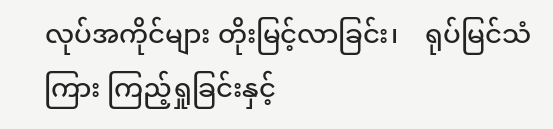လုပ်အကိုင်များ တိုးမြင့်လာခြင်း၊    ရုပ်မြင်သံကြား ကြည့်ရှုခြင်းနှင့်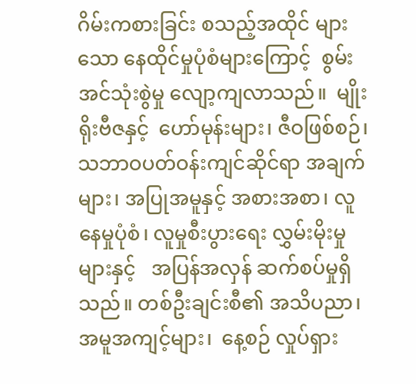ဂိမ်းကစားခြင်း စသည့်အထိုင် များသော နေထိုင်မှုပုံစံများကြောင့်  စွမ်းအင်သုံးစွဲမှု လျော့ကျလာသည်။  မျိုးရိုးဗီဇနှင့်  ဟော်မုန်းများ၊ ဇီဝဖြစ်စဉ်၊ သဘာဝပတ်ဝန်းကျင်ဆိုင်ရာ အချက်များ၊ အပြုအမူနှင့် အစားအစာ၊ လူနေမှုပုံစံ၊ လူမှုစီးပွားရေး လွှမ်းမိုးမှုများနှင့်   အပြန်အလှန် ဆက်စပ်မှုရှိသည်။ တစ်ဦးချင်းစီ၏ အသိပညာ၊ အမူအကျင့်များ၊  နေ့စဉ် လှုပ်ရှား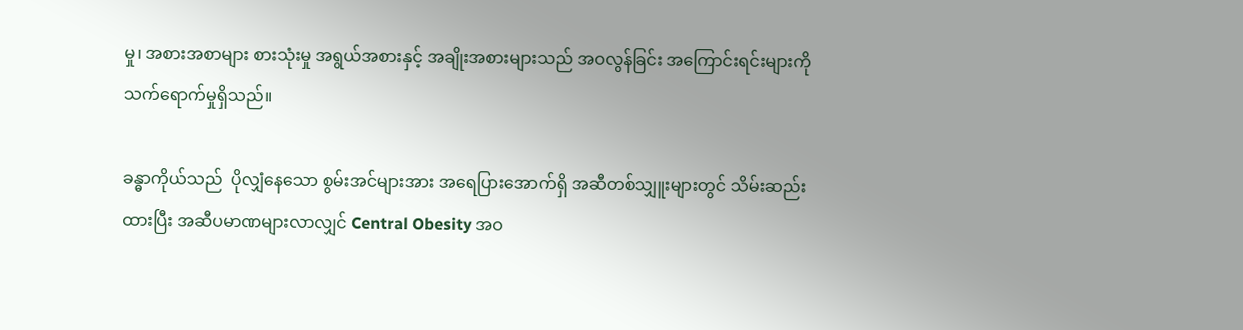မှု၊ အစားအစာများ စားသုံးမှု အရွယ်အစားနှင့် အချိုးအစားများသည် အဝလွန်ခြင်း အကြောင်းရင်းများကို သက်ရောက်မှုရှိသည်။

ခန္ဓာကိုယ်သည်  ပိုလျှံနေသော စွမ်းအင်များအား အရေပြားအောက်ရှိ အဆီတစ်သျှူးများတွင် သိမ်းဆည်းထားပြီး အဆီပမာဏများလာလျှင် Central Obesity အဝ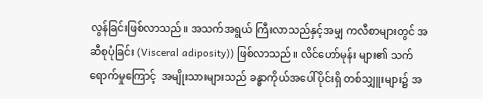လွန်ခြင်းဖြစ်လာသည်။ အသက်အရွယ် ကြီးလာသည်နှင့်အမျှ ကလီစာများတွင် အဆီစုပုံခြင်း (Visceral adiposity)) ဖြစ်လာသည်။ လိင်ဟော်မုန်း များ၏ သက်ရောက်မှုကြောင့်  အမျိုးသားများသည် ခန္ဓာကိုယ်အပေါ်ပိုင်းရှိ တစ်သျှူးများ၌ အ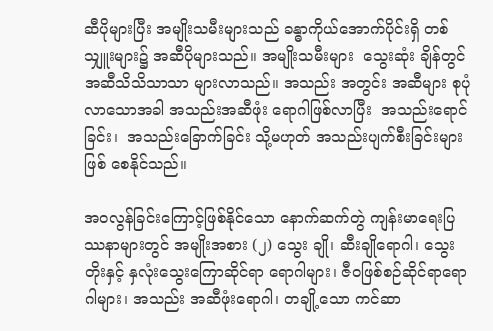ဆီပိုများပြီး အမျိုးသမီးများသည် ခန္ဓာကိုယ်အောက်ပိုင်းရှိ တစ်သျှူးများ၌ အဆီပိုများသည်။ အမျိုးသမီးများ  သွေးဆုံး ချိန်တွင် အဆီသိသိသာသာ များလာသည်။ အသည်း အတွင်း အဆီများ စုပုံလာသောအခါ အသည်းအဆီဖုံး ရောဂါဖြစ်လာပြီး  အသည်းရောင်ခြင်း၊  အသည်းခြောက်ခြင်း သို့မဟုတ် အသည်းပျက်စီးခြင်းများဖြစ် စေနိုင်သည်။

အဝလွန်ခြင်းကြောင့်ဖြစ်နိုင်သော နောက်ဆက်တွဲ ကျန်းမာရေးပြဿနာများတွင် အမျိုးအစား (၂) သွေး ချို၊ ဆီးချိုရောဂါ၊ သွေးတိုးနှင့် နှလုံးသွေးကြောဆိုင်ရာ ရောဂါများ၊ ဇီဝဖြစ်စဉ်ဆိုင်ရာရောဂါများ၊ အသည်း အဆီဖုံးရောဂါ၊ တချို့သော ကင်ဆာ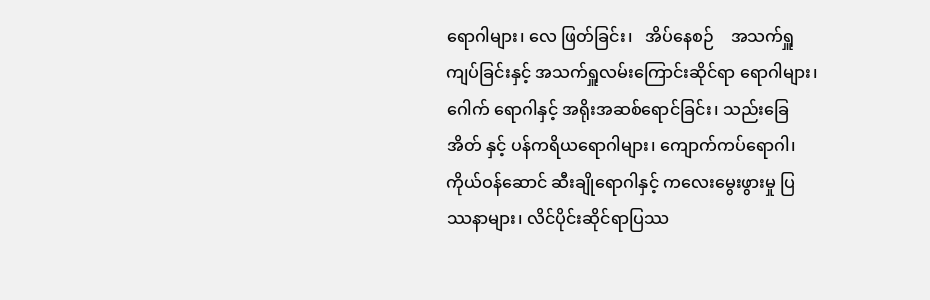ရောဂါများ၊ လေ ဖြတ်ခြင်း၊   အိပ်နေစဉ်    အသက်ရှူကျပ်ခြင်းနှင့် အသက်ရှူလမ်းကြောင်းဆိုင်ရာ ရောဂါများ၊   ဂေါက် ရောဂါနှင့် အရိုးအဆစ်ရောင်ခြင်း၊ သည်းခြေအိတ် နှင့် ပန်ကရိယရောဂါများ၊ ကျောက်ကပ်ရောဂါ၊  ကိုယ်ဝန်ဆောင် ဆီးချိုရောဂါနှင့် ကလေးမွေးဖွားမှု ပြဿနာများ၊ လိင်ပိုင်းဆိုင်ရာပြဿ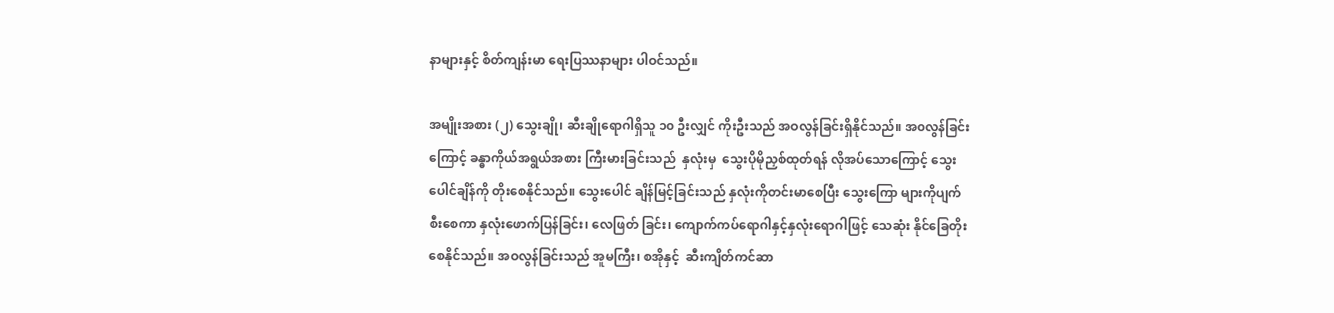နာများနှင့် စိတ်ကျန်းမာ ရေးပြဿနာများ ပါဝင်သည်။

အမျိုးအစား (၂) သွေးချို၊ ဆီးချိုရောဂါရှိသူ ၁၀ ဦးလျှင် ကိုးဦးသည် အဝလွန်ခြင်းရှိနိုင်သည်။ အ၀လွန်ခြင်းကြောင့် ခန္ဓာကိုယ်အရွယ်အစား ကြီးမားခြင်းသည်  နှလုံးမှ  သွေးပိုမိုညှစ်ထုတ်ရန် လိုအပ်သောကြောင့် သွေးပေါင်ချိန်ကို တိုးစေနိုင်သည်။ သွေးပေါင် ချိန်မြင့်ခြင်းသည် နှလုံးကိုတင်းမာစေပြီး သွေးကြော များကိုပျက်စီးစေကာ နှလုံးဖောက်ပြန်ခြင်း၊ လေဖြတ် ခြင်း၊ ကျောက်ကပ်ရောဂါနှင့်နှလုံးရောဂါဖြင့် သေဆုံး နိုင်ခြေတိုးစေနိုင်သည်။ အဝလွန်ခြင်းသည် အူမကြီး၊ စအိုနှင့်  ဆီးကျိတ်ကင်ဆာ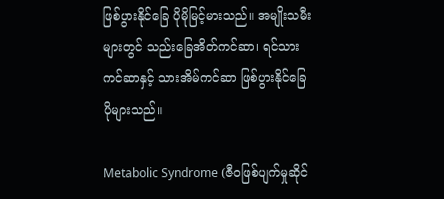ဖြစ်ပွားနိုင်ခြေ ပိုမိုမြင့်မားသည်။ အမျိုးသမီးများတွင် သည်းခြေအိတ်ကင်ဆာ၊ ရင်သားကင်ဆာနှင့် သားအိမ်ကင်ဆာ ဖြစ်ပွားနိုင်ခြေ ပိုများသည်။

Metabolic Syndrome (ဇီဝဖြစ်ပျက်မှုဆိုင်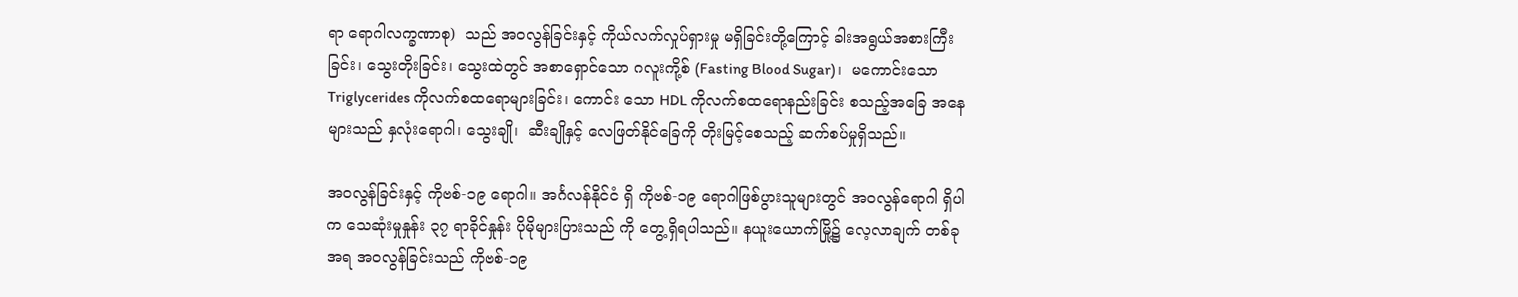ရာ ရောဂါလက္ခဏာစု)  သည် အဝလွန်ခြင်းနှင့် ကိုယ်လက်လှုပ်ရှားမှု မရှိခြင်းတို့ကြောင့် ခါးအရွယ်အစားကြီးခြင်း၊ သွေးတိုးခြင်း၊ သွေးထဲတွင် အစာရှောင်သော ဂလူးကို့စ် (Fasting Blood Sugar)၊  မကောင်းသော Triglycerides ကိုလက်စထရောများခြင်း၊ ကောင်း သော HDL ကိုလက်စထရောနည်းခြင်း စသည့်အခြေ အနေများသည် နှလုံးရောဂါ၊ သွေးချို၊  ဆီးချိုနှင့် လေဖြတ်နိုင်ခြေကို တိုးမြင့်စေသည့် ဆက်စပ်မှုရှိသည်။

အဝလွန်ခြင်းနှင့် ကိုဗစ်-၁၉ ရောဂါ။ အင်္ဂလန်နိုင်ငံ ရှိ ကိုဗစ်-၁၉ ရောဂါဖြစ်ပွားသူများတွင် အဝလွန်ရောဂါ ရှိပါက သေဆုံးမှုနှုန်း ၃၇ ရာခိုင်နှုန်း ပိုမိုများပြားသည် ကို တွေ့ရှိရပါသည်။ နယူးယောက်မြို့၌ လေ့လာချက် တစ်ခုအရ အဝလွန်ခြင်းသည် ကိုဗစ်-၁၉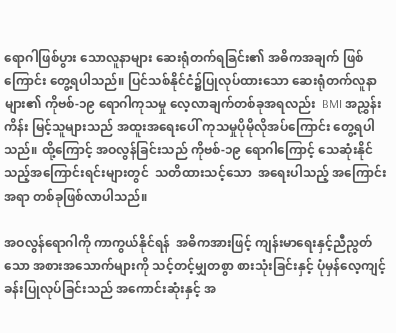ရောဂါဖြစ်ပွား သောလူနာများ ဆေးရုံတက်ရခြင်း၏ အဓိကအချက် ဖြစ်ကြောင်း တွေ့ရပါသည်။ ပြင်သစ်နိုင်ငံ၌ပြုလုပ်ထားသော ဆေးရုံတက်လူနာများ၏ ကိုဗစ်-၁၉ ရောဂါကုသမှု လေ့လာချက်တစ်ခုအရလည်း  BMI အညွှန်းကိန်း မြင့်သူများသည် အထူးအရေးပေါ် ကုသမှုပိုမိုလိုအပ်ကြောင်း တွေ့ရပါသည်။ ထို့ကြောင့် အဝလွန်ခြင်းသည် ကိုဗစ်-၁၉ ရောဂါကြောင့် သေဆုံးနိုင်သည့်အကြောင်းရင်းများတွင်  သတိထားသင့်သော  အရေးပါသည့် အကြောင်းအရာ တစ်ခုဖြစ်လာပါသည်။

အဝလွန်ရောဂါကို ကာကွယ်နိုင်ရန်  အဓိကအားဖြင့် ကျန်းမာရေးနှင့်ညီညွတ်သော အစားအသောက်များကို သင့်တင့်မျှတစွာ စားသုံးခြင်းနှင့် ပုံမှန်လေ့ကျင့် ခန်းပြုလုပ်ခြင်းသည် အကောင်းဆုံးနှင့် အ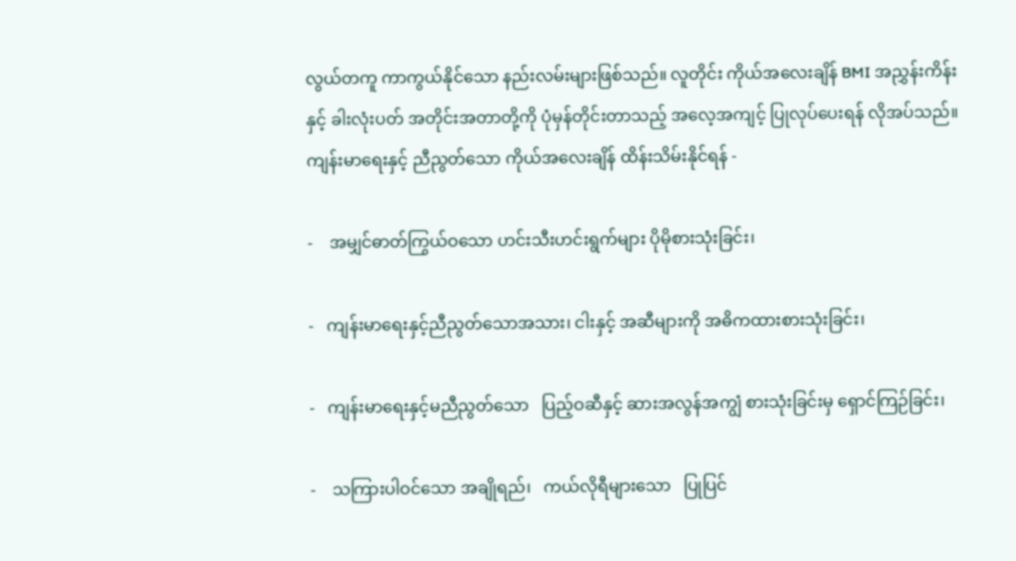လွယ်တကူ ကာကွယ်နိုင်သော နည်းလမ်းများဖြစ်သည်။ လူတိုင်း ကိုယ်အလေးချိန် BMI အညွှန်းကိန်းနှင့် ခါးလုံးပတ် အတိုင်းအတာတို့ကို ပုံမှန်တိုင်းတာသည့် အလေ့အကျင့် ပြုလုပ်ပေးရန် လိုအပ်သည်။ ကျန်းမာရေးနှင့် ညီညွတ်သော ကိုယ်အလေးချိန် ထိန်းသိမ်းနိုင်ရန် -

-    အမျှင်ဓာတ်ကြွယ်ဝသော ဟင်းသီးဟင်းရွက်များ ပိုမိုစားသုံးခြင်း၊

-   ကျန်းမာရေးနှင့်ညီညွတ်သောအသား၊ ငါးနှင့် အဆီများကို အဓိကထားစားသုံးခြင်း၊

-   ကျန်းမာရေးနှင့်မညီညွတ်သော   ပြည့်ဝဆီနှင့် ဆားအလွန်အကျွံ စားသုံးခြင်းမှ ရှောင်ကြဉ်ခြင်း၊

-    သကြားပါဝင်သော အချိုရည်၊   ကယ်လိုရီများသော   ပြုပြင်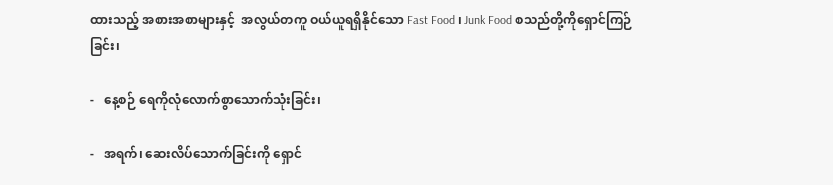ထားသည့် အစားအစာများနှင့်  အလွယ်တကူ ဝယ်ယူရရှိနိုင်သော Fast Food ၊ Junk Food စသည်တို့ကိုရှောင်ကြဉ်ခြင်း၊

-   နေ့စဉ် ရေကိုလုံလောက်စွာသောက်သုံးခြင်း၊

-   အရက်၊ ဆေးလိပ်သောက်ခြင်းကို ရှောင်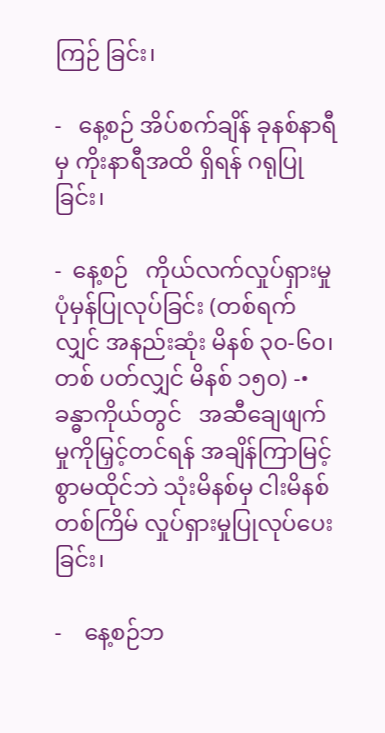ကြဉ် ခြင်း၊

-   နေ့စဉ် အိပ်စက်ချိန် ခုနစ်နာရီမှ ကိုးနာရီအထိ ရှိရန် ဂရုပြုခြင်း၊

-  နေ့စဉ်   ကိုယ်လက်လှုပ်ရှားမှုပုံမှန်ပြုလုပ်ခြင်း (တစ်ရက်လျှင် အနည်းဆုံး မိနစ် ၃၀-၆၀၊ တစ် ပတ်လျှင် မိနစ် ၁၅၀) -•    ခန္ဓာကိုယ်တွင်   အဆီချေဖျက်မှုကိုမြှင့်တင်ရန် အချိန်ကြာမြင့်စွာမထိုင်ဘဲ သုံးမိနစ်မှ ငါးမိနစ် တစ်ကြိမ် လှုပ်ရှားမှုပြုလုပ်ပေးခြင်း၊

-    နေ့စဉ်ဘ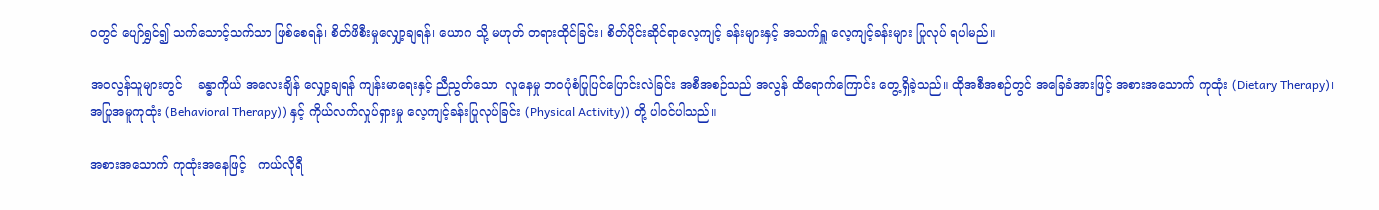ဝတွင် ပျော်ရွှင်၍ သက်သောင့်သက်သာ ဖြစ်စေရန်၊ စိတ်ဖိစီးမှုလျှော့ချရန်၊ ယောဂ သို့ မဟုတ် တရားထိုင်ခြင်း၊ စိတ်ပိုင်းဆိုင်ရာလေ့ကျင့် ခန်းများနှင့် အသက်ရှူ လေ့ကျင့်ခန်းများ ပြုလုပ် ရပါမည်။

အဝလွန်သူများတွင်    ခန္ဓာကိုယ် အလေးချိန် လျှော့ချရန် ကျန်းမာရေးနှင့် ညီညွတ်သော  လူနေမှု ဘဝပုံစံပြုပြင်ပြောင်းလဲခြင်း အစီအစဉ်သည် အလွန် ထိရောက်ကြောင်း တွေ့ရှိခဲ့သည်။ ထိုအစီအစဉ်တွင် အခြေခံအားဖြင့် အစားအသောက် ကုထုံး (Dietary Therapy)၊ အပြုအမူကုထုံး (Behavioral Therapy)) နှင့် ကိုယ်လက်လှုပ်ရှားမှု လေ့ကျင့်ခန်းပြုလုပ်ခြင်း (Physical Activity)) တို့ ပါဝင်ပါသည်။

အစားအသောက် ကုထုံးအနေဖြင့်   ကယ်လိုရီ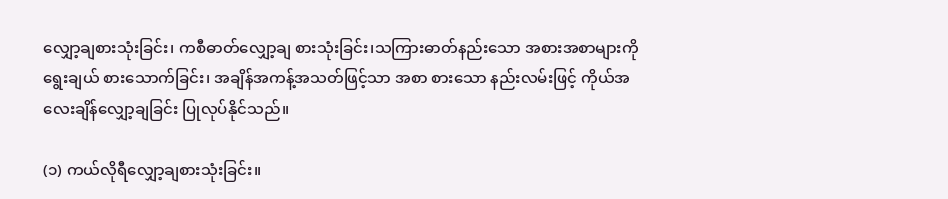လျှော့ချစားသုံးခြင်း၊ ကစီဓာတ်လျှော့ချ စားသုံးခြင်း၊သကြားဓာတ်နည်းသော အစားအစာများကို ရွေးချယ် စားသောက်ခြင်း၊ အချိန်အကန့်အသတ်ဖြင့်သာ အစာ စားသော နည်းလမ်းဖြင့် ကိုယ်အလေးချိန်လျှော့ချခြင်း ပြုလုပ်နိုင်သည်။

(၁) ကယ်လိုရီလျှော့ချစားသုံးခြင်း။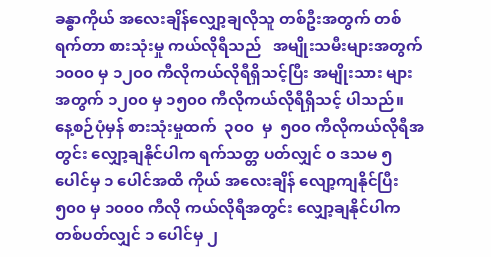ခန္ဓာကိုယ် အလေးချိန်လျှော့ချလိုသူ တစ်ဦးအတွက် တစ်ရက်တာ စားသုံးမှု ကယ်လိုရီသည်   အမျိုးသမီးများအတွက် ၁၀၀၀ မှ ၁၂၀၀ ကီလိုကယ်လိုရီရှိသင့်ပြီး အမျိုးသား များအတွက် ၁၂၀၀ မှ ၁၅၀၀ ကီလိုကယ်လိုရီရှိသင့် ပါသည်။  နေ့စဉ်ပုံမှန် စားသုံးမှုထက်  ၃၀၀  မှ  ၅၀၀ ကီလိုကယ်လိုရီအတွင်း လျှော့ချနိုင်ပါက ရက်သတ္တ ပတ်လျှင် ၀ ဒသမ ၅ ပေါင်မှ ၁ ပေါင်အထိ ကိုယ် အလေးချိန် လျော့ကျနိုင်ပြီး ၅၀၀ မှ ၁၀၀၀ ကီလို ကယ်လိုရီအတွင်း လျှော့ချနိုင်ပါက တစ်ပတ်လျှင် ၁ ပေါင်မှ ၂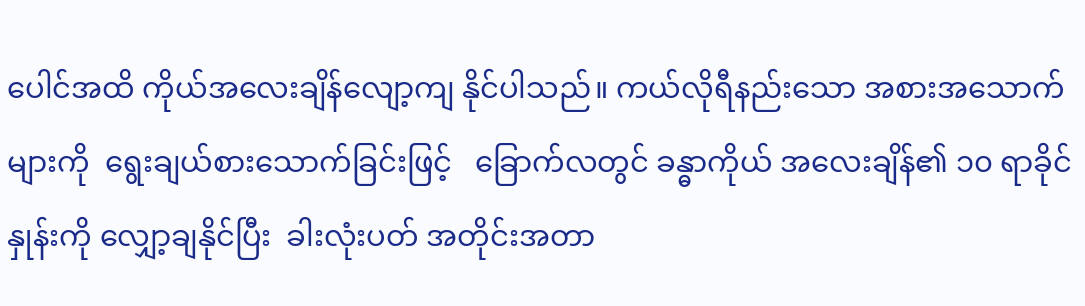ပေါင်အထိ ကိုယ်အလေးချိန်လျော့ကျ နိုင်ပါသည်။ ကယ်လိုရီနည်းသော အစားအသောက်များကို  ရွေးချယ်စားသောက်ခြင်းဖြင့်   ခြောက်လတွင် ခန္ဓာကိုယ် အလေးချိန်၏ ၁၀ ရာခိုင်နှုန်းကို လျှော့ချနိုင်ပြီး  ခါးလုံးပတ် အတိုင်းအတာ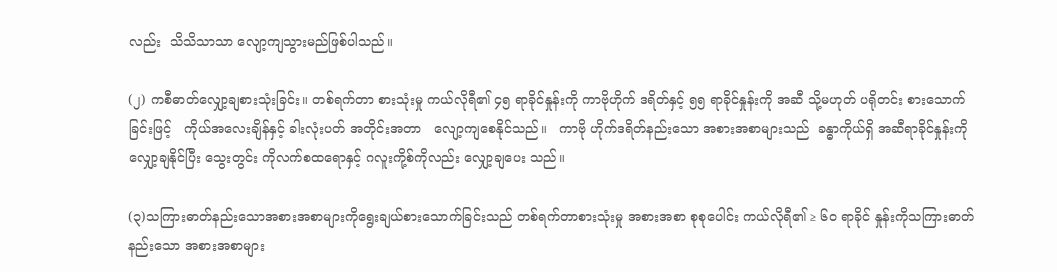လည်း  သိသိသာသာ လျော့ကျသွားမည်ဖြစ်ပါသည်။

(၂) ကစီဓာတ်လျှော့ချစားသုံးခြင်း။ တစ်ရက်တာ စားသုံးမှု ကယ်လိုရီ၏ ၄၅ ရာခိုင်နှုန်းကို ကာဗိုဟိုက် ဒရိတ်နှင့် ၅၅ ရာခိုင်နှုန်းကို အဆီ သို့မဟုတ် ပရိုတင်း စားသောက်ခြင်းဖြင့်   ကိုယ်အလေးချိန်နှင့် ခါးလုံးပတ် အတိုင်းအတာ   လျော့ကျစေနိုင်သည်။   ကာဗို ဟိုက်ဒရိတ်နည်းသော အစားအစာများသည်  ခန္ဓာကိုယ်ရှိ အဆီရာခိုင်နှုန်းကို လျှော့ချနိုင်ပြီး သွေးတွင်း ကိုလက်စထရောနှင့် ဂလူးကို့စ်ကိုလည်း လျှော့ချပေး သည်။

(၃)သကြားဓာတ်နည်းသောအစားအစာများကိုရွေးချယ်စားသောက်ခြင်းသည် တစ်ရက်တာစားသုံးမှု အစားအစာ စုစုပေါင်း ကယ်လိုရီ၏ ≥ ၆၀ ရာခိုင် နှုန်းကိုသကြားဓာတ် နည်းသော အစားအစာများ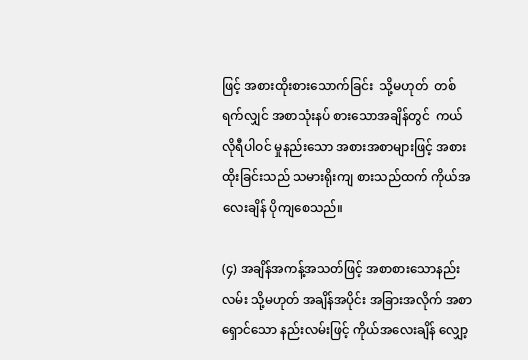ဖြင့် အစားထိုးစားသောက်ခြင်း  သို့မဟုတ်  တစ်ရက်လျှင် အစာသုံးနပ် စားသောအချိန်တွင်  ကယ်လိုရီပါဝင် မှုနည်းသော အစားအစာများဖြင့် အစားထိုးခြင်းသည် သမားရိုးကျ စားသည်ထက် ကိုယ်အလေးချိန် ပိုကျစေသည်။

(၄) အချိန်အကန့်အသတ်ဖြင့် အစာစားသောနည်းလမ်း သို့မဟုတ် အချိန်အပိုင်း အခြားအလိုက် အစာ ရှောင်သော နည်းလမ်းဖြင့် ကိုယ်အလေးချိန် လျှော့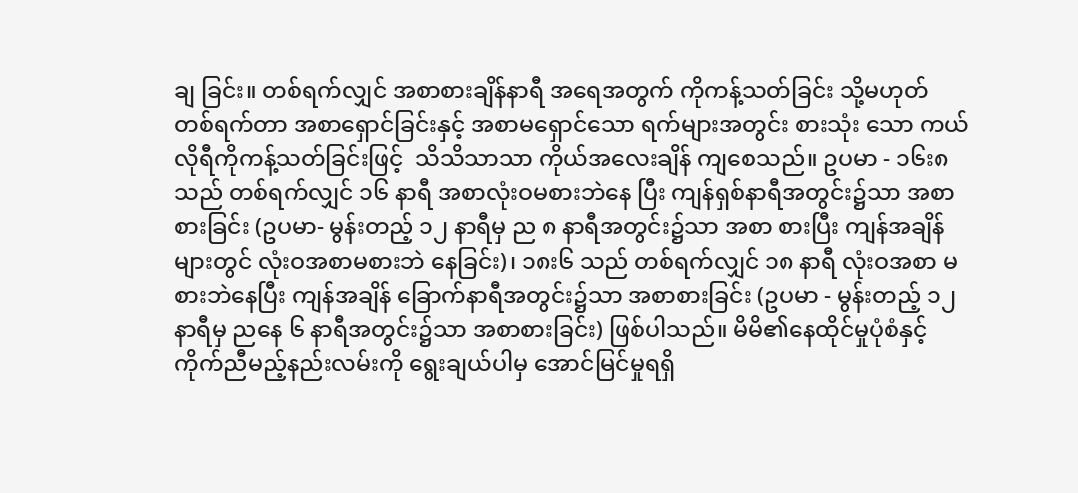ချ ခြင်း။ တစ်ရက်လျှင် အစာစားချိန်နာရီ အရေအတွက် ကိုကန့်သတ်ခြင်း သို့မဟုတ် တစ်ရက်တာ အစာရှောင်ခြင်းနှင့် အစာမရှောင်သော ရက်များအတွင်း စားသုံး သော ကယ်လိုရီကိုကန့်သတ်ခြင်းဖြင့်  သိသိသာသာ ကိုယ်အလေးချိန် ကျစေသည်။ ဥပမာ - ၁၆း၈ သည် တစ်ရက်လျှင် ၁၆ နာရီ အစာလုံးဝမစားဘဲနေ ပြီး ကျန်ရှစ်နာရီအတွင်း၌သာ အစာစားခြင်း (ဥပမာ- မွန်းတည့် ၁၂ နာရီမှ ည ၈ နာရီအတွင်း၌သာ အစာ စားပြီး ကျန်အချိန်များတွင် လုံးဝအစာမစားဘဲ နေခြင်း)၊ ၁၈း၆ သည် တစ်ရက်လျှင် ၁၈ နာရီ လုံးဝအစာ မစားဘဲနေပြီး ကျန်အချိန် ခြောက်နာရီအတွင်း၌သာ အစာစားခြင်း (ဥပမာ - မွန်းတည့် ၁၂ နာရီမှ ညနေ ၆ နာရီအတွင်း၌သာ အစာစားခြင်း) ဖြစ်ပါသည်။ မိမိ၏နေထိုင်မှုပုံစံနှင့်   ကိုက်ညီမည့်နည်းလမ်းကို ရွေးချယ်ပါမှ အောင်မြင်မှုရရှိ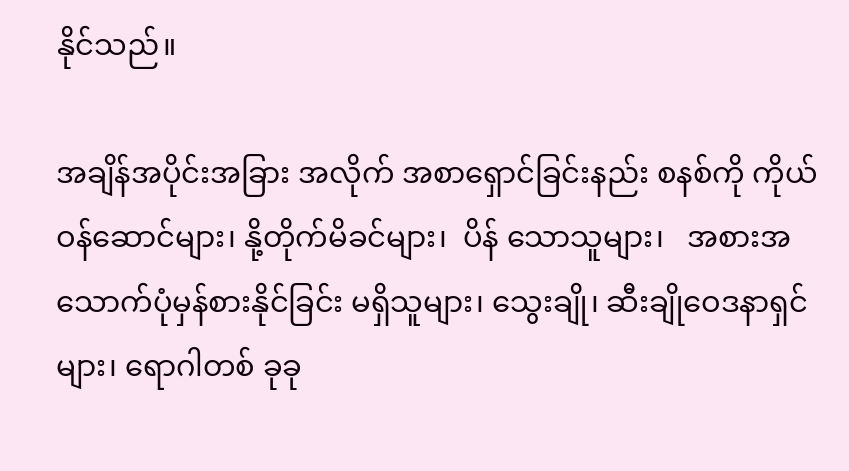နိုင်သည်။

အချိန်အပိုင်းအခြား အလိုက် အစာရှောင်ခြင်းနည်း စနစ်ကို ကိုယ်ဝန်ဆောင်များ၊ နို့တိုက်မိခင်များ၊  ပိန် သောသူများ၊   အစားအသောက်ပုံမှန်စားနိုင်ခြင်း မရှိသူများ၊ သွေးချို၊ ဆီးချိုဝေဒနာရှင်များ၊ ရောဂါတစ် ခုခု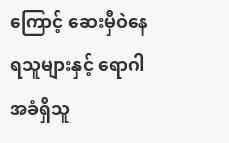ကြောင့် ဆေးမှီဝဲနေရသူများနှင့် ရောဂါအခံရှိသူ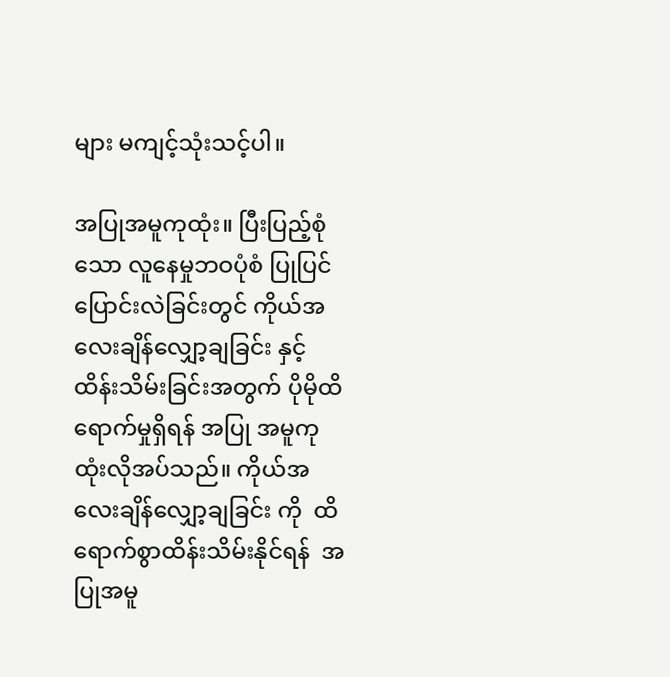များ မကျင့်သုံးသင့်ပါ။

အပြုအမူကုထုံး။ ပြီးပြည့်စုံသော လူနေမှုဘဝပုံစံ ပြုပြင်ပြောင်းလဲခြင်းတွင် ကိုယ်အလေးချိန်လျှော့ချခြင်း နှင့် ထိန်းသိမ်းခြင်းအတွက် ပိုမိုထိရောက်မှုရှိရန် အပြု အမူကုထုံးလိုအပ်သည်။ ကိုယ်အလေးချိန်လျှော့ချခြင်း ကို  ထိရောက်စွာထိန်းသိမ်းနိုင်ရန်  အပြုအမူ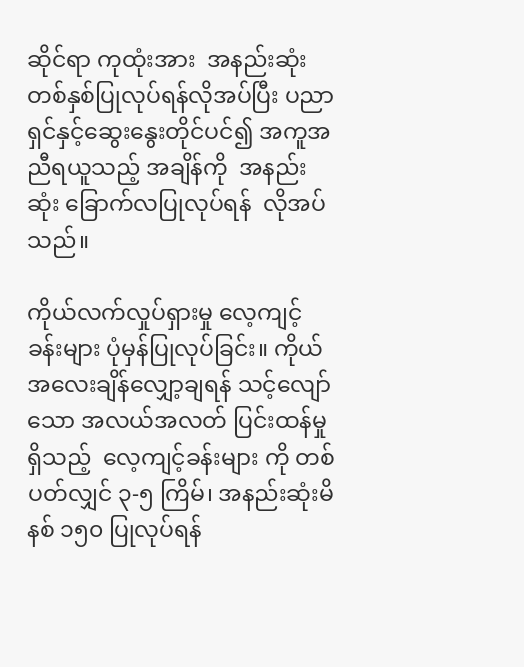ဆိုင်ရာ ကုထုံးအား  အနည်းဆုံး  တစ်နှစ်ပြုလုပ်ရန်လိုအပ်ပြီး ပညာရှင်နှင့်ဆွေးနွေးတိုင်ပင်၍ အကူအညီရယူသည့် အချိန်ကို  အနည်းဆုံး ခြောက်လပြုလုပ်ရန်  လိုအပ်သည်။

ကိုယ်လက်လှုပ်ရှားမှု လေ့ကျင့်ခန်းများ ပုံမှန်ပြုလုပ်ခြင်း။ ကိုယ်အလေးချိန်လျှော့ချရန် သင့်လျော်သော အလယ်အလတ် ပြင်းထန်မှုရှိသည့်  လေ့ကျင့်ခန်းများ ကို တစ်ပတ်လျှင် ၃-၅ ကြိမ်၊ အနည်းဆုံးမိနစ် ၁၅၀ ပြုလုပ်ရန်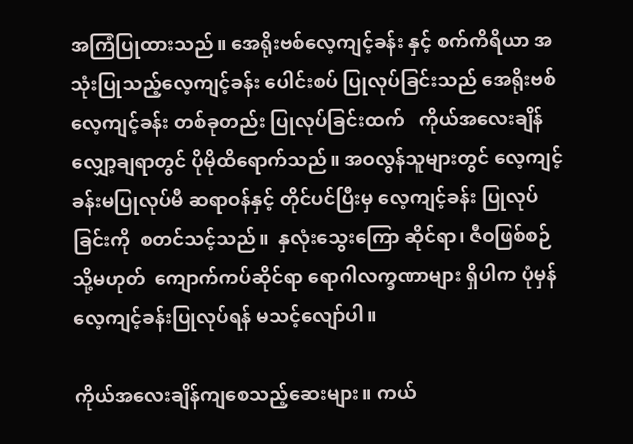အကြံပြုထားသည်။ အေရိုးဗစ်လေ့ကျင့်ခန်း နှင့် စက်ကိရိယာ အသုံးပြုသည့်လေ့ကျင့်ခန်း ပေါင်းစပ် ပြုလုပ်ခြင်းသည် အေရိုးဗစ်လေ့ကျင့်ခန်း တစ်ခုတည်း ပြုလုပ်ခြင်းထက်   ကိုယ်အလေးချိန် လျှော့ချရာတွင် ပိုမိုထိရောက်သည်။ အဝလွန်သူများတွင် လေ့ကျင့် ခန်းမပြုလုပ်မီ ဆရာဝန်နှင့် တိုင်ပင်ပြီးမှ လေ့ကျင့်ခန်း ပြုလုပ်ခြင်းကို  စတင်သင့်သည်။  နှလုံးသွေးကြော ဆိုင်ရာ၊ ဇီဝဖြစ်စဉ် သို့မဟုတ်  ကျောက်ကပ်ဆိုင်ရာ ရောဂါလက္ခဏာများ ရှိပါက ပုံမှန်လေ့ကျင့်ခန်းပြုလုပ်ရန် မသင့်လျော်ပါ။

ကိုယ်အလေးချိန်ကျစေသည့်ဆေးများ။ ကယ်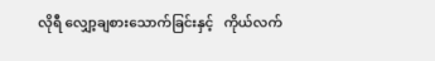လိုရီ လျှော့ချစားသောက်ခြင်းနှင့်   ကိုယ်လက်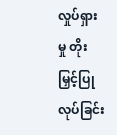လှုပ်ရှားမှု တိုးမြှင့်ပြုလုပ်ခြင်း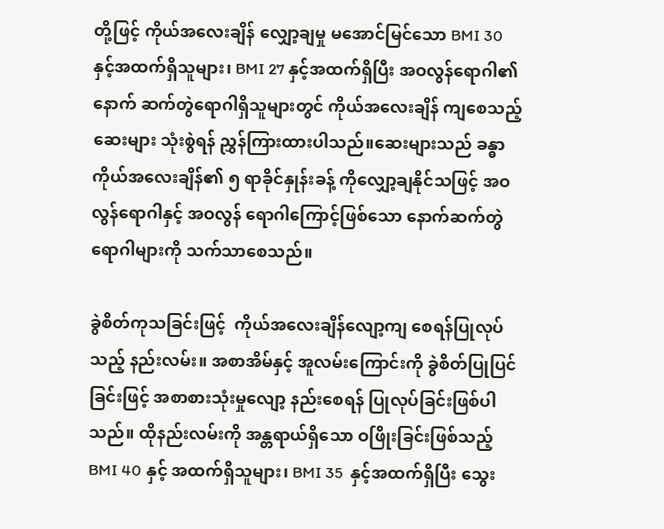တို့ဖြင့် ကိုယ်အလေးချိန် လျှော့ချမှု မအောင်မြင်သော BMI 30 နှင့်အထက်ရှိသူများ၊ BMI 27 နှင့်အထက်ရှိပြီး အဝလွန်ရောဂါ၏ နောက် ဆက်တွဲရောဂါရှိသူများတွင် ကိုယ်အလေးချိန် ကျစေသည့်ဆေးများ သုံးစွဲရန် ညွှန်ကြားထားပါသည်။ဆေးများသည် ခန္ဓာကိုယ်အလေးချိန်၏ ၅ ရာခိုင်နှုန်းခန့် ကိုလျှော့ချနိုင်သဖြင့် အဝလွန်ရောဂါနှင့် အဝလွန် ရောဂါကြောင့်ဖြစ်သော နောက်ဆက်တွဲ ရောဂါများကို သက်သာစေသည်။

ခွဲစိတ်ကုသခြင်းဖြင့်  ကိုယ်အလေးချိန်လျော့ကျ စေရန်ပြုလုပ်သည့် နည်းလမ်း။ အစာအိမ်နှင့် အူလမ်းကြောင်းကို ခွဲစိတ်ပြုပြင်ခြင်းဖြင့် အစာစားသုံးမှုလျော့ နည်းစေရန် ပြုလုပ်ခြင်းဖြစ်ပါသည်။ ထိုနည်းလမ်းကို အန္တရာယ်ရှိသော ဝဖြိုးခြင်းဖြစ်သည့် BMI 40 နှင့် အထက်ရှိသူများ၊ BMI 35  နှင့်အထက်ရှိပြီး သွေး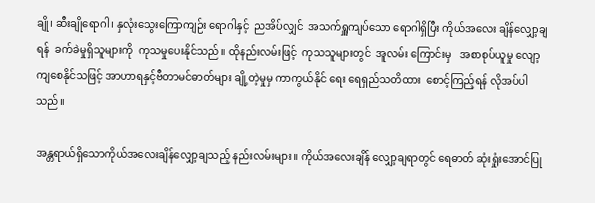ချို၊ ဆီးချိုရောဂါ၊ နှလုံးသွေးကြောကျဉ်း ရောဂါနှင့်  ညအိပ်လျှင်  အသက်ရှူကျပ်သော ရောဂါရှိပြီး ကိုယ်အလေး ချိန်လျှော့ချရန်  ခက်ခဲမှုရှိသူများကို  ကုသမှုပေးနိုင်သည်။ ထိုနည်းလမ်းဖြင့်  ကုသသူများတွင်  အူလမ်း ကြောင်းမှ   အစာစုပ်ယူမှု လျော့ကျစေနိုင်သဖြင့် အာဟာရနှင့်ဗီတာမင်ဓာတ်များ ချို့တဲ့မှုမှ ကာကွယ်နိုင် ရေး ရေရှည်သတိထား  စောင့်ကြည့်ရန် လိုအပ်ပါသည်။

အန္တရာယ်ရှိသောကိုယ်အလေးချိန်လျှော့ချသည့် နည်းလမ်းများ။ ကိုယ်အလေးချိန် လျှော့ချရာတွင် ရေဓာတ် ဆုံးရှုံးအောင်ပြု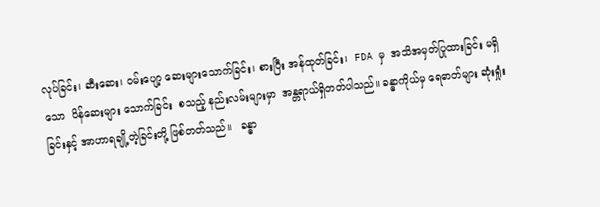လုပ်ခြင်း၊ ဆီးဆေး၊ ဝမ်းပျော့ ဆေးများသောက်ခြင်း၊ စားပြီး အန်ထုတ်ခြင်း၊  FDA မှ  အသိအမှတ်ပြုထားခြင်း မရှိသော  ပိန်ဆေးများ သောက်ခြင်း  စသည့် နည်းလမ်းများမှာ  အန္တရာယ်ရှိတတ်ပါသည်။ ခန္ဓာကိုယ်မှ ရေဓာတ်များ ဆုံးရှုံးခြင်းနှင့် အာဟာရချို့တဲ့ခြင်းတို့ ဖြစ်တတ်သည်။   ခန္ဓာ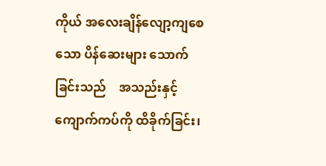ကိုယ် အလေးချိန်လျော့ကျစေသော ပိန်ဆေးများ သောက်ခြင်းသည်    အသည်းနှင့်ကျောက်ကပ်ကို ထိခိုက်ခြင်း၊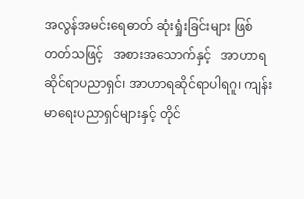အလွန်အမင်းရေဓာတ် ဆုံးရှုံးခြင်းများ ဖြစ်တတ်သဖြင့်   အစားအသောက်နှင့်   အာဟာရဆိုင်ရာပညာရှင်၊ အာဟာရဆိုင်ရာပါရဂူ၊ ကျန်းမာရေးပညာရှင်များနှင့် တိုင်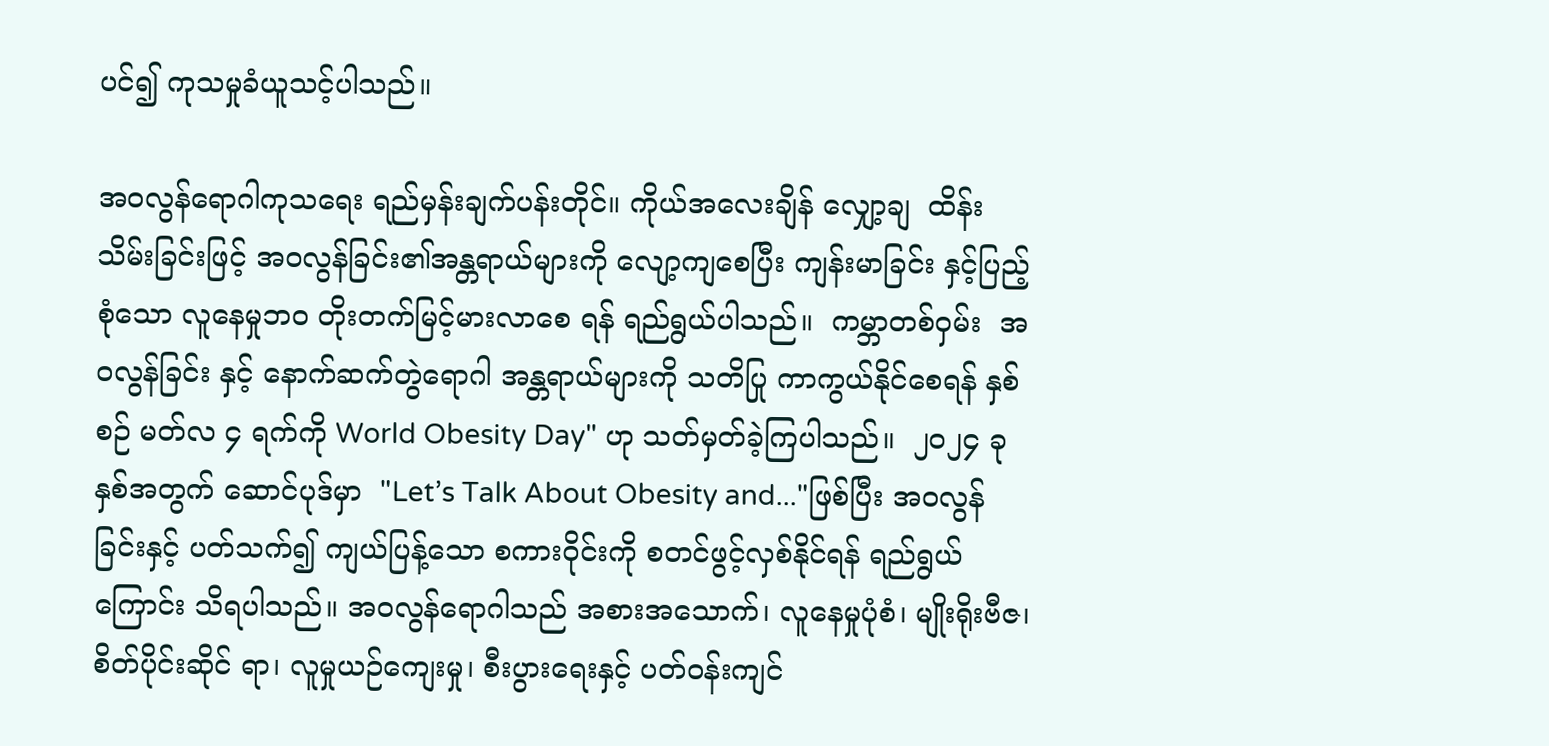ပင်၍ ကုသမှုခံယူသင့်ပါသည်။

အဝလွန်ရောဂါကုသရေး ရည်မှန်းချက်ပန်းတိုင်။ ကိုယ်အလေးချိန် လျှော့ချ  ထိန်းသိမ်းခြင်းဖြင့် အဝလွန်ခြင်း၏အန္တရာယ်များကို လျော့ကျစေပြီး ကျန်းမာခြင်း နှင့်ပြည့်စုံသော လူနေမှုဘဝ တိုးတက်မြင့်မားလာစေ ရန် ရည်ရွယ်ပါသည်။  ကမ္ဘာတစ်ဝှမ်း  အဝလွန်ခြင်း နှင့် နောက်ဆက်တွဲရောဂါ အန္တရာယ်များကို သတိပြု ကာကွယ်နိုင်စေရန် နှစ်စဉ် မတ်လ ၄ ရက်ကို World Obesity Day" ဟု သတ်မှတ်ခဲ့ကြပါသည်။  ၂၀၂၄ ခုနှစ်အတွက် ဆောင်ပုဒ်မှာ  "Let’s Talk About Obesity and..."ဖြစ်ပြီး အဝလွန်ခြင်းနှင့် ပတ်သက်၍ ကျယ်ပြန့်သော စကားဝိုင်းကို စတင်ဖွင့်လှစ်နိုင်ရန် ရည်ရွယ်ကြောင်း သိရပါသည်။ အဝလွန်ရောဂါသည် အစားအသောက်၊ လူနေမှုပုံစံ၊ မျိုးရိုးဗီဇ၊ စိတ်ပိုင်းဆိုင် ရာ၊ လူမှုယဉ်ကျေးမှု၊ စီးပွားရေးနှင့် ပတ်ဝန်းကျင်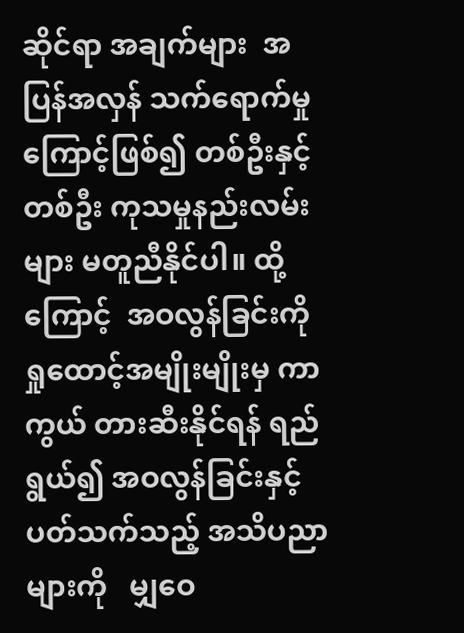ဆိုင်ရာ အချက်များ  အပြန်အလှန် သက်ရောက်မှုကြောင့်ဖြစ်၍ တစ်ဦးနှင့်တစ်ဦး ကုသမှုနည်းလမ်းများ မတူညီနိုင်ပါ။ ထို့ကြောင့်  အဝလွန်ခြင်းကို  ရှုထောင့်အမျိုးမျိုးမှ ကာကွယ် တားဆီးနိုင်ရန် ရည်ရွယ်၍ အဝလွန်ခြင်းနှင့် ပတ်သက်သည့် အသိပညာများကို   မျှဝေ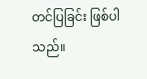တင်ပြခြင်း ဖြစ်ပါသည်။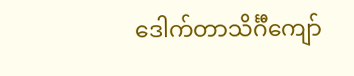ဒေါက်တာသိင်္ဂီကျော်